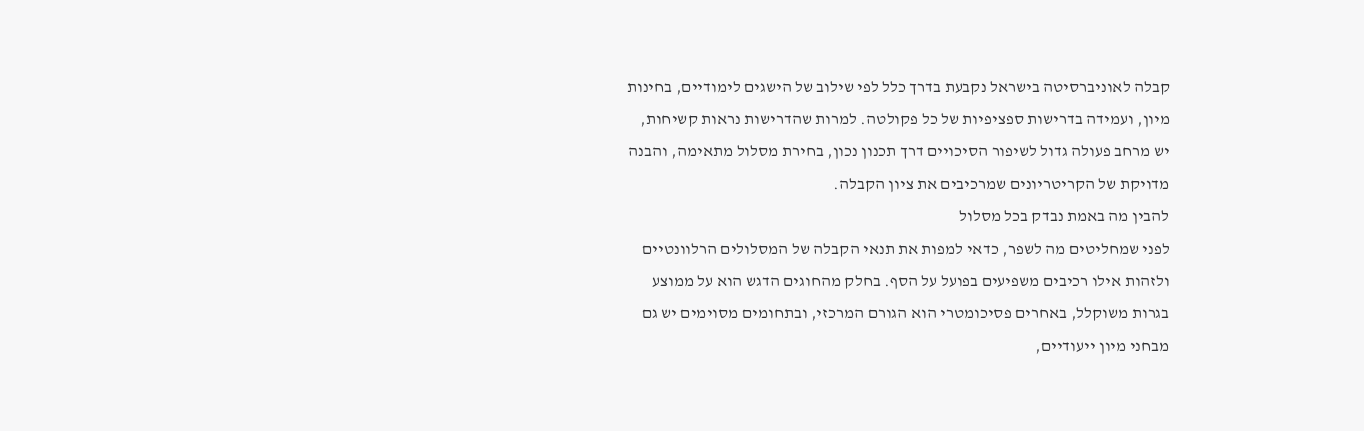קבלה לאוניברסיטה בישראל נקבעת בדרך כלל לפי שילוב של הישגים לימודיים, בחינות מיון, ועמידה בדרישות ספציפיות של כל פקולטה. למרות שהדרישות נראות קשיחות, יש מרחב פעולה גדול לשיפור הסיכויים דרך תכנון נכון, בחירת מסלול מתאימה, והבנה מדויקת של הקריטריונים שמרכיבים את ציון הקבלה.
להבין מה באמת נבדק בכל מסלול
לפני שמחליטים מה לשפר, כדאי למפות את תנאי הקבלה של המסלולים הרלוונטיים ולזהות אילו רכיבים משפיעים בפועל על הסף. בחלק מהחוגים הדגש הוא על ממוצע בגרות משוקלל, באחרים פסיכומטרי הוא הגורם המרכזי, ובתחומים מסוימים יש גם מבחני מיון ייעודיים,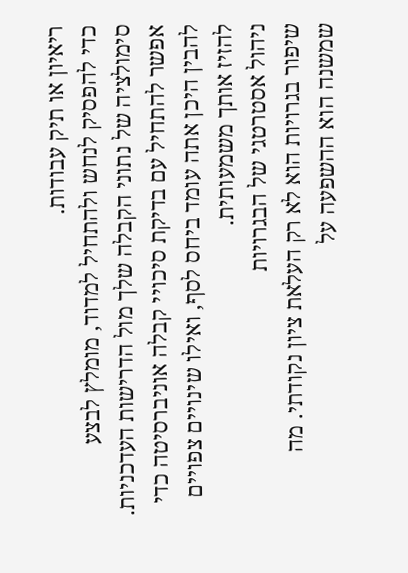ריאיון או תיק עבודות.
כדי להפסיק לנחש ולהתחיל למדוד, מומלץ לבצע סימולציה של נתוני הקבלה שלך מול הדרישות העדכניות. אפשר להתחיל עם בדיקת סיכויי קבלה אוניברסיטה כדי להבין היכן אתה עומד ביחס לסף, ואילו שינויים צפויים להזיז אותך משמעותית.
ניהול אסטרטגי של הבגרויות
שיפור בגרויות הוא לא רק העלאת ציון נקודתי. מה שמשנה הוא ההשפעה על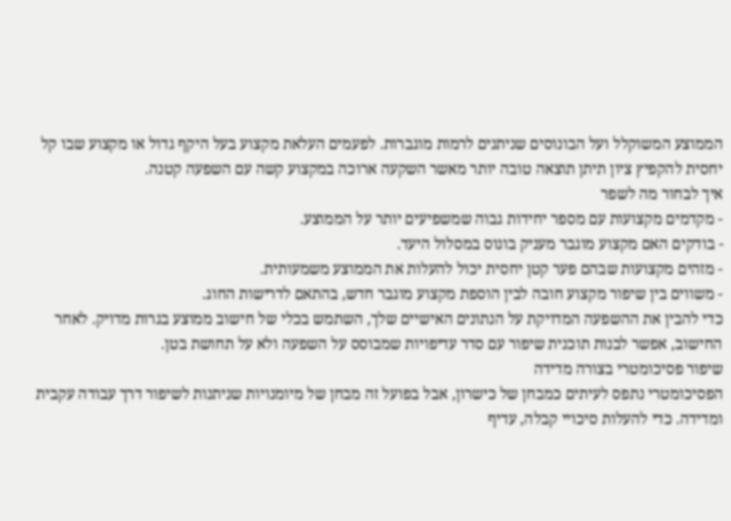הממוצע המשוקלל ועל הבונוסים שניתנים לרמות מוגברות. לפעמים העלאת מקצוע בעל היקף גדול או מקצוע שבו קל יחסית להקפיץ ציון תיתן תוצאה טובה יותר מאשר השקעה ארוכה במקצוע קשה עם השפעה קטנה.
איך לבחור מה לשפר
- מקדמים מקצועות עם מספר יחידות גבוה שמשפיעים יותר על הממוצע.
- בודקים האם מקצוע מוגבר מעניק בונוס במסלול היעד.
- מזהים מקצועות שבהם פער קטן יחסית יכול להעלות את הממוצע משמעותית.
- משווים בין שיפור מקצוע חובה לבין הוספת מקצוע מוגבר חדש, בהתאם לדרישות החוג.
כדי להבין את ההשפעה המדויקת על הנתונים האישיים שלך, השתמש בכלי של חישוב ממוצע בגרות מדויק. לאחר החישוב, אפשר לבנות תוכנית שיפור עם סדר עדיפויות שמבוסס על השפעה ולא על תחושת בטן.
שיפור פסיכומטרי בצורה מדידה
הפסיכומטרי נתפס לעיתים כמבחן של כישרון, אבל בפועל זה מבחן של מיומנויות שניתנות לשיפור דרך עבודה עקבית ומדידה. כדי להעלות סיכויי קבלה, עדיף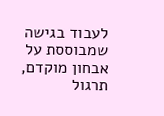לעבוד בגישה שמבוססת על אבחון מוקדם, תרגול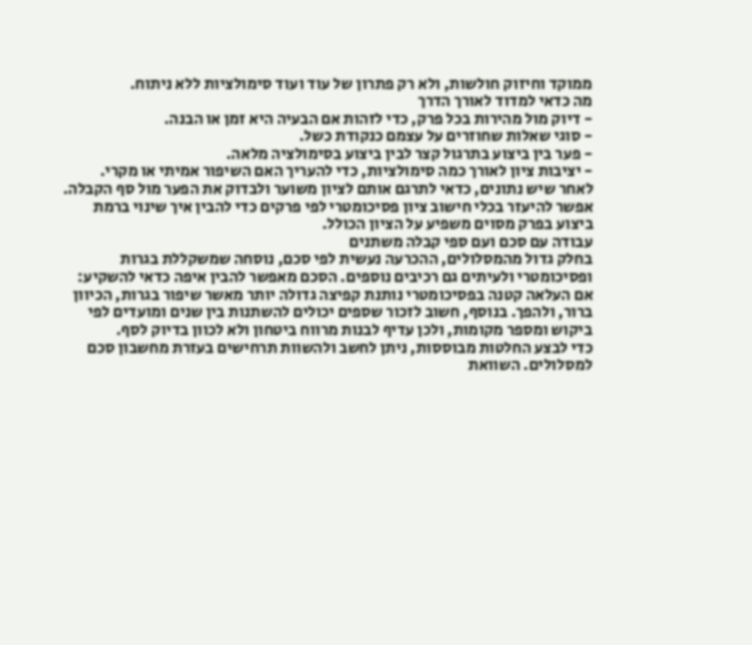ממוקד וחיזוק חולשות, ולא רק פתרון של עוד ועוד סימולציות ללא ניתוח.
מה כדאי למדוד לאורך הדרך
- דיוק מול מהירות בכל פרק, כדי לזהות אם הבעיה היא זמן או הבנה.
- סוגי שאלות שחוזרים על עצמם כנקודת כשל.
- פער בין ביצוע בתרגול קצר לבין ביצוע בסימולציה מלאה.
- יציבות ציון לאורך כמה סימולציות, כדי להעריך האם השיפור אמיתי או מקרי.
לאחר שיש נתונים, כדאי לתרגם אותם לציון משוער ולבדוק את הפער מול סף הקבלה. אפשר להיעזר בכלי חישוב ציון פסיכומטרי לפי פרקים כדי להבין איך שינוי ברמת ביצוע בפרק מסוים משפיע על הציון הכולל.
עבודה עם סכם ועם ספי קבלה משתנים
בחלק גדול מהמסלולים, ההכרעה נעשית לפי סכם, נוסחה שמשקללת בגרות ופסיכומטרי ולעיתים גם רכיבים נוספים. הסכם מאפשר להבין איפה כדאי להשקיע: אם העלאה קטנה בפסיכומטרי נותנת קפיצה גדולה יותר מאשר שיפור בגרות, הכיוון ברור, ולהפך. בנוסף, חשוב לזכור שספים יכולים להשתנות בין שנים ומועדים לפי ביקוש ומספר מקומות, ולכן עדיף לבנות מרווח ביטחון ולא לכוון בדיוק לסף.
כדי לבצע החלטות מבוססות, ניתן לחשב ולהשוות תרחישים בעזרת מחשבון סכם למסלולים. השוואת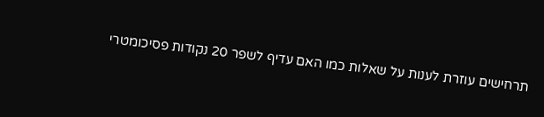תרחישים עוזרת לענות על שאלות כמו האם עדיף לשפר 20 נקודות פסיכומטרי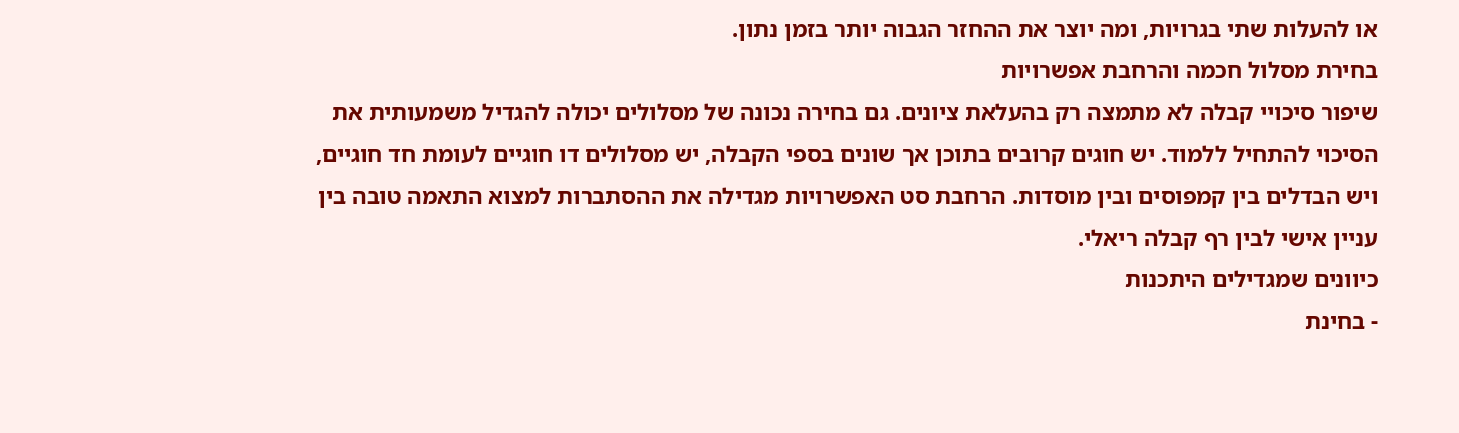או להעלות שתי בגרויות, ומה יוצר את ההחזר הגבוה יותר בזמן נתון.
בחירת מסלול חכמה והרחבת אפשרויות
שיפור סיכויי קבלה לא מתמצה רק בהעלאת ציונים. גם בחירה נכונה של מסלולים יכולה להגדיל משמעותית את הסיכוי להתחיל ללמוד. יש חוגים קרובים בתוכן אך שונים בספי הקבלה, יש מסלולים דו חוגיים לעומת חד חוגיים, ויש הבדלים בין קמפוסים ובין מוסדות. הרחבת סט האפשרויות מגדילה את ההסתברות למצוא התאמה טובה בין עניין אישי לבין רף קבלה ריאלי.
כיוונים שמגדילים היתכנות
- בחינת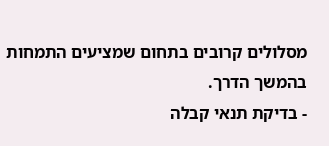מסלולים קרובים בתחום שמציעים התמחות בהמשך הדרך.
- בדיקת תנאי קבלה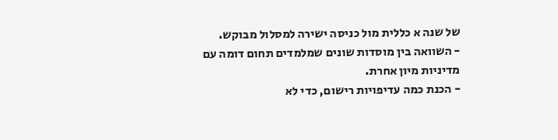של שנה א כללית מול כניסה ישירה למסלול מבוקש.
- השוואה בין מוסדות שונים שמלמדים תחום דומה עם מדיניות מיון אחרת.
- הכנת כמה עדיפויות רישום, כדי לא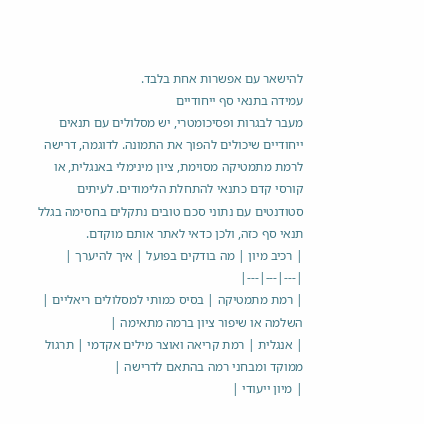להישאר עם אפשרות אחת בלבד.
עמידה בתנאי סף ייחודיים
מעבר לבגרות ופסיכומטרי, יש מסלולים עם תנאים ייחודיים שיכולים להפוך את התמונה. לדוגמה, דרישה לרמת מתמטיקה מסוימת, ציון מינימלי באנגלית, או קורסי קדם כתנאי להתחלת הלימודים. לעיתים סטודנטים עם נתוני סכם טובים נתקלים בחסימה בגלל תנאי סף כזה, ולכן כדאי לאתר אותם מוקדם.
| רכיב מיון | מה בודקים בפועל | איך להיערך |
|---|---|---|
| רמת מתמטיקה | בסיס כמותי למסלולים ריאליים | השלמה או שיפור ציון ברמה מתאימה |
| אנגלית | רמת קריאה ואוצר מילים אקדמי | תרגול ממוקד ומבחני רמה בהתאם לדרישה |
| מיון ייעודי |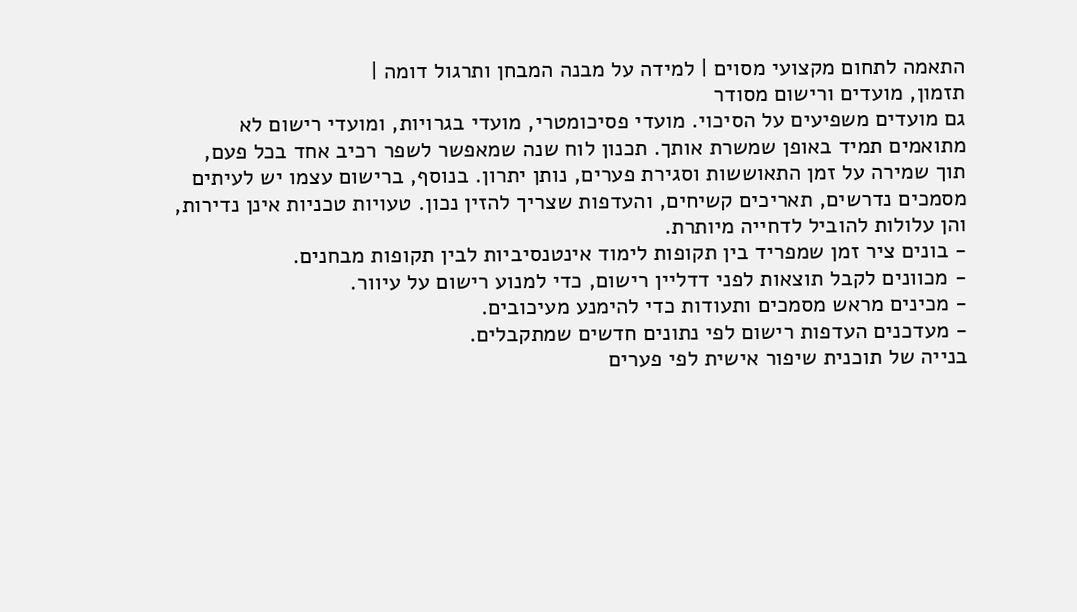התאמה לתחום מקצועי מסוים | למידה על מבנה המבחן ותרגול דומה |
תזמון, מועדים ורישום מסודר
גם מועדים משפיעים על הסיכוי. מועדי פסיכומטרי, מועדי בגרויות, ומועדי רישום לא מתואמים תמיד באופן שמשרת אותך. תכנון לוח שנה שמאפשר לשפר רכיב אחד בכל פעם, תוך שמירה על זמן התאוששות וסגירת פערים, נותן יתרון. בנוסף, ברישום עצמו יש לעיתים מסמכים נדרשים, תאריכים קשיחים, והעדפות שצריך להזין נכון. טעויות טכניות אינן נדירות, והן עלולות להוביל לדחייה מיותרת.
- בונים ציר זמן שמפריד בין תקופות לימוד אינטנסיביות לבין תקופות מבחנים.
- מכוונים לקבל תוצאות לפני דדליין רישום, כדי למנוע רישום על עיוור.
- מכינים מראש מסמכים ותעודות כדי להימנע מעיכובים.
- מעדכנים העדפות רישום לפי נתונים חדשים שמתקבלים.
בנייה של תוכנית שיפור אישית לפי פערים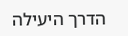הדרך היעילה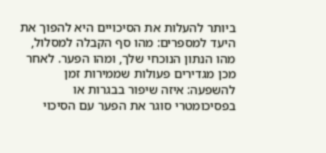ביותר להעלות את הסיכויים היא להפוך את היעד למספרים: מהו סף הקבלה למסלול, מהו הנתון הנוכחי שלך, ומהו הפער. לאחר מכן מגדירים פעולות שממירות זמן להשפעה: איזה שיפור בבגרות או בפסיכומטרי סוגר את הפער עם הסיכוי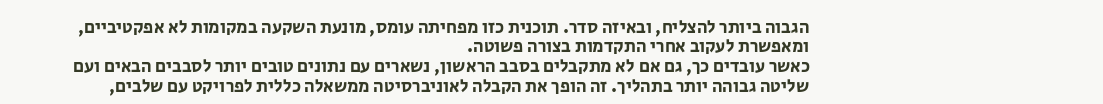הגבוה ביותר להצליח, ובאיזה סדר. תוכנית כזו מפחיתה עומס, מונעת השקעה במקומות לא אפקטיביים, ומאפשרת לעקוב אחרי התקדמות בצורה פשוטה.
כאשר עובדים כך, גם אם לא מתקבלים בסבב הראשון, נשארים עם נתונים טובים יותר לסבבים הבאים ועם שליטה גבוהה יותר בתהליך. זה הופך את הקבלה לאוניברסיטה ממשאלה כללית לפרויקט עם שלבים,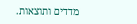מדדים ותוצאות.